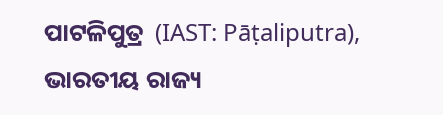ପାଟଳିପୁତ୍ର  (IAST: Pāṭaliputra), ଭାରତୀୟ ରାଜ୍ୟ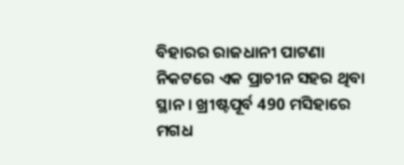ବିହାରର ରାଜଧାନୀ ପାଟଣା ନିକଟରେ ଏକ ପ୍ରାଚୀନ ସହର ଥିବା ସ୍ଥାନ । ଖ୍ରୀଷ୍ଟପୂର୍ବ 490 ମସିହାରେ ମଗଧ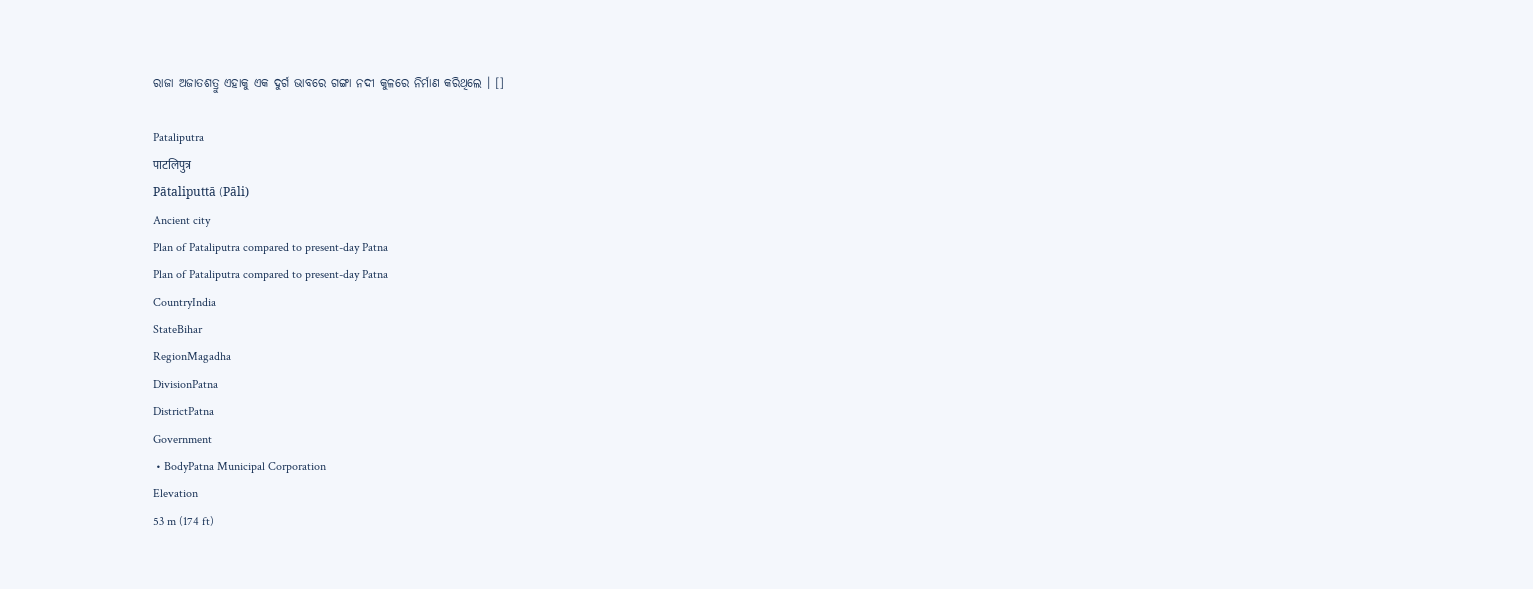ରାଜା ଅଜାତଶତ୍ରୁ ଏହାକୁ ଏକ ଦୁର୍ଗ ଭାବରେ ଗଙ୍ଗା ନଦୀ କୁଳରେ ନିର୍ମାଣ କରିଥିଲେ । []

Pataliputra
पाटलिपुत्र
Pātaliputtā (Pāli)
Ancient city
Plan of Pataliputra compared to present-day Patna
Plan of Pataliputra compared to present-day Patna
CountryIndia
StateBihar
RegionMagadha
DivisionPatna
DistrictPatna
Government
 • BodyPatna Municipal Corporation
Elevation
53 m (174 ft)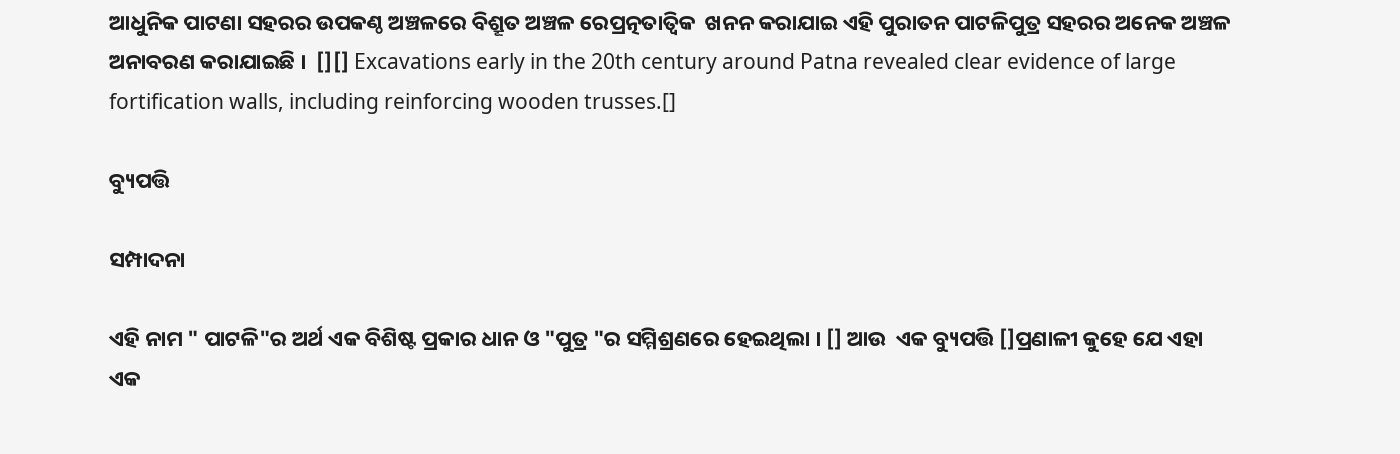ଆଧୁନିକ ପାଟଣା ସହରର ଉପକଣ୍ଠ ଅଞ୍ଚଳରେ ବିଶ୍ରୂତ ଅଞ୍ଚଳ ରେପ୍ରତ୍ନତାତ୍ୱିକ  ଖନନ କରାଯାଇ ଏହି ପୁରାତନ ପାଟଳିପୁତ୍ର ସହରର ଅନେକ ଅଞ୍ଚଳ ଅନାବରଣ କରାଯାଇଛି ।  [][] Excavations early in the 20th century around Patna revealed clear evidence of large fortification walls, including reinforcing wooden trusses.[]

ବ୍ୟୁପତ୍ତି

ସମ୍ପାଦନା

ଏହି ନାମ " ପାଟଳି"ର ଅର୍ଥ ଏକ ବିଶିଷ୍ଟ ପ୍ରକାର ଧାନ ଓ "ପୁତ୍ର "ର ସମ୍ମିଶ୍ରଣରେ ହେଇଥିଲା । [] ଆଉ  ଏକ ବ୍ୟୁପତ୍ତି []ପ୍ରଣାଳୀ କୁହେ ଯେ ଏହା ଏକ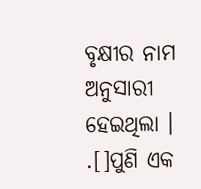ବୃକ୍ଷୀର ନାମ ଅନୁସାରୀ ହେଇଥିଲା । .[]ପୁଣି ଏକ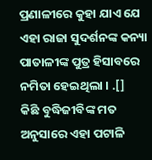ପ୍ରଣାଳୀରେ କୁହା ଯାଏ ଯେ ଏହା ରାଜା ସୁଦର୍ଶନଙ୍କ କନ୍ୟା ପାତାଳୀଙ୍କ ପୁତ୍ର ହିସାବରେ ନମିତା ହେଇଥିଲା । .[]  କିଛି ବୁଦ୍ଧିଜୀବିଙ୍କ ମତ ଅନୁସାରେ ଏହା ପଟାଳି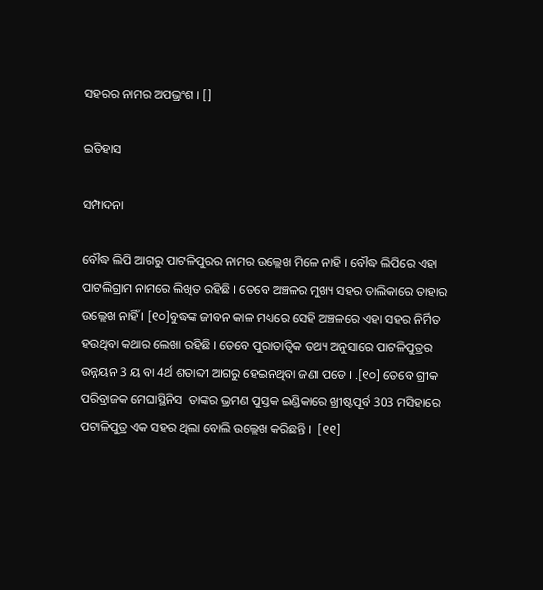ସହରର ନାମର ଅପଭ୍ରଂଶ । []

ଇତିହାସ

ସମ୍ପାଦନା

ବୌଦ୍ଧ ଲିପି ଆଗରୁ ପାଟଳିପୁରର ନାମର ଉଲ୍ଲେଖ ମିଳେ ନାହି । ବୌଦ୍ଧ ଲିପିରେ ଏହା ପାଟଲିଗ୍ରାମ ନାମରେ ଲିଖିତ ରହିଛି । ତେବେ ଅଞ୍ଚଳର ମୁଖ୍ୟ ସହର ତାଲିକାରେ ତାହାର ଉଲ୍ଲେଖ ନାହିଁ । [୧୦]ବୁଦ୍ଧଙ୍କ ଜୀବନ କାଳ ମଧ୍ୟରେ ସେହି ଅଞ୍ଚଳରେ ଏହା ସହର ନିର୍ମିତ ହଉଥିବା କଥାର ଲେଖା ରହିଛି । ତେବେ ପୁରାତାତ୍ୱିକ ତଥ୍ୟ ଅନୁସାରେ ପାଟଳିପୁତ୍ରର ଉନ୍ନୟନ 3 ୟ ବା 4ର୍ଥ ଶତାବ୍ଦୀ ଆଗରୁ ହେଇନଥିବା ଜଣା ପଡେ । .[୧୦] ତେବେ ଗ୍ରୀକ ପରିବ୍ରାଜକ ମେଘାସ୍ଥିନିସ  ତାଙ୍କର ଭ୍ରମଣ ପୁସ୍ତକ ଇଣ୍ଡିକାରେ ଖ୍ରୀଷ୍ଟପୂର୍ବ 303 ମସିହାରେ ପଟାଳିପୁତ୍ର ଏକ ସହର ଥିଲା ବୋଲି ଉଲ୍ଲେଖ କରିଛନ୍ତି ।  [୧୧]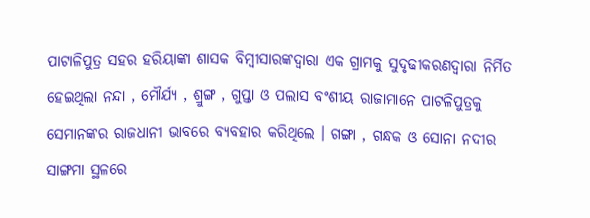ପାଟାଳିପୁତ୍ର ସହର ହରିୟାଙ୍କା ଶାସକ ବିମ୍ବୀସାରଙ୍କଦ୍ୱାରା ଏକ ଗ୍ରାମକୁ ସୁଦୃଢୀକରଣଦ୍ୱାରା ନିର୍ମିତ ହେଇଥିଲା ନନ୍ଦା , ମୌର୍ଯ୍ୟ , ଶ୍ରୁଙ୍ଗ , ଗୁପ୍ତା ଓ ପଲାସ ବଂଶୀୟ ରାଜାମାନେ ପାଟଳିପୁତ୍ରକୁ ସେମାନଙ୍କର ରାଜଧାନୀ ଭାବରେ ବ୍ୟବହାର କରିଥିଲେ । ଗଙ୍ଗା , ଗନ୍ଧକ ଓ ସୋନା ନଦୀର ସାଙ୍ଗମା ସ୍ଥଳରେ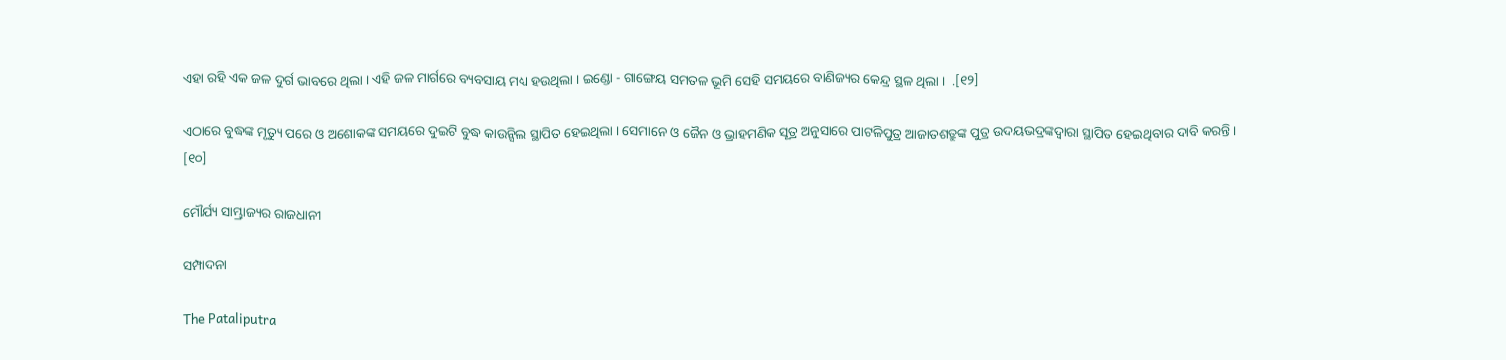ଏହା ରହି ଏକ ଜଳ ଦୁର୍ଗ ଭାବରେ ଥିଲା । ଏହି ଜଳ ମାର୍ଗରେ ବ୍ୟବସାୟ ମଧ୍ୟ ହଉଥିଲା । ଇଣ୍ଡୋ - ଗାଙ୍ଗେୟ ସମତଳ ଭୂମି ସେହି ସମୟରେ ବାଣିଜ୍ୟର କେନ୍ଦ୍ର ସ୍ଥଳ ଥିଲା ।  .[୧୨]

ଏଠାରେ ବୁଦ୍ଧଙ୍କ ମୃତ୍ୟୁ ପରେ ଓ ଅଶୋକଙ୍କ ସମୟରେ ଦୁଇଟି ବୁଦ୍ଧ କାଉନ୍ସିଲ ସ୍ଥାପିତ ହେଇଥିଲା । ସେମାନେ ଓ ଜୈନ ଓ ଭ୍ରାହମଣିକ ସୂତ୍ର ଅନୁସାରେ ପାଟଳିପୁତ୍ର ଆଜାତଶତ୍ରୁଙ୍କ ପୁତ୍ର ଉଦୟଭଦ୍ରଙ୍କଦ୍ୱାରା ସ୍ଥାପିତ ହେଇଥିବାର ଦାବି କରନ୍ତି । [୧୦]

ମୌର୍ଯ୍ୟ ସାମ୍ଭ୍ରାଜ୍ୟର ରାଜଧାନୀ

ସମ୍ପାଦନା

The Pataliputra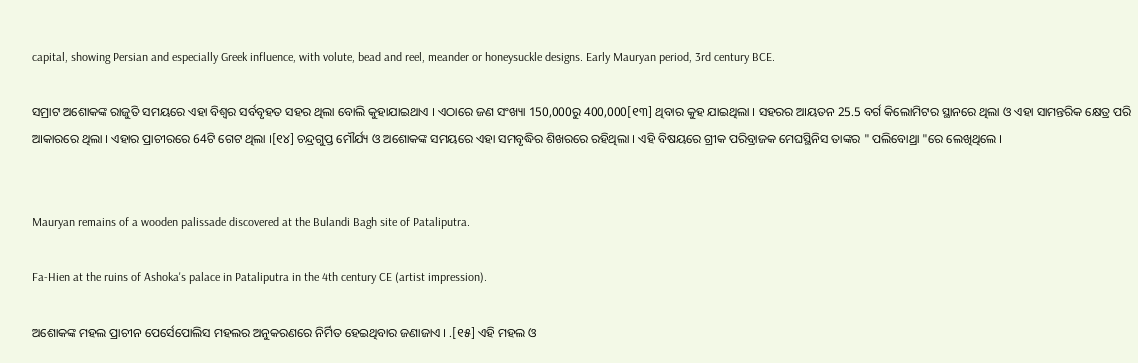capital, showing Persian and especially Greek influence, with volute, bead and reel, meander or honeysuckle designs. Early Mauryan period, 3rd century BCE.

ସମ୍ରାଟ ଅଶୋକଙ୍କ ରାଜୁତି ସମୟରେ ଏହା ବିଶ୍ୱର ସର୍ବବୃହତ ସହର ଥିଲା ବୋଲି କୁହାଯାଇଥାଏ । ଏଠାରେ ଜଣ ସଂଖ୍ୟା 150,000ରୁ 400,000[୧୩] ଥିବାର କୁହ ଯାଇଥିଲା । ସହରର ଆୟତନ 25.5 ବର୍ଗ କିଲୋମିଟର ସ୍ଥାନରେ ଥିଲା ଓ ଏହା ସାମନ୍ତରିକ କ୍ଷେତ୍ର ପରି ଆକାରରେ ଥିଲା । ଏହାର ପ୍ରାଚୀରରେ 64ଟି ଗେଟ ଥିଲା ।[୧୪] ଚନ୍ଦ୍ରଗୁପ୍ତ ମୌର୍ଯ୍ୟ ଓ ଅଶୋକଙ୍କ ସମୟରେ ଏହା ସମବୃଦ୍ଧିର ଶିଖରରେ ରହିଥିଲା । ଏହି ବିଷୟରେ ଗ୍ରୀକ ପରିବ୍ରାଜକ ମେଘସ୍ଥିନିସ ତାଙ୍କର " ପଲିବୋଥ୍ରା "ରେ ଲେଖିଥିଲେ ।


Mauryan remains of a wooden palissade discovered at the Bulandi Bagh site of Pataliputra.

Fa-Hien at the ruins of Ashoka's palace in Pataliputra in the 4th century CE (artist impression).

ଅଶୋକଙ୍କ ମହଲ ପ୍ରାଚୀନ ପେର୍ସେପୋଲିସ ମହଲର ଅନୁକରଣରେ ନିର୍ମିତ ହେଇଥିବାର ଜଣାଜାଏ । .[୧୫] ଏହି ମହଲ ଓ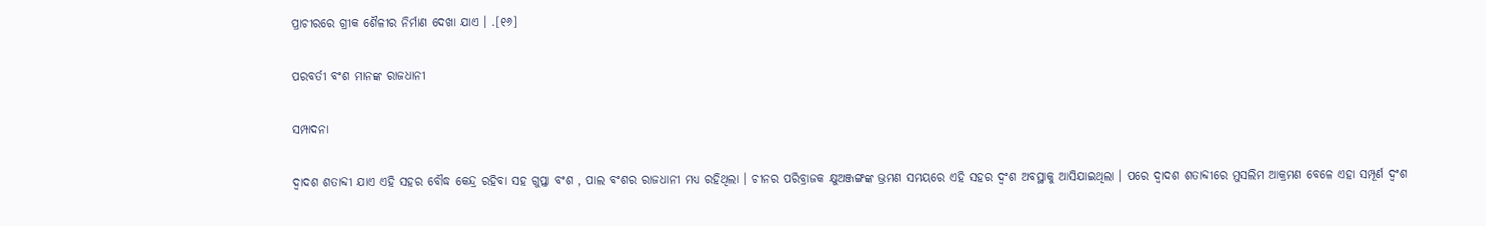ପ୍ରାଚୀରରେ ଗ୍ରୀକ ଶୈଳୀର ନିର୍ମାଣ ଦେଖା ଯାଏ । .[୧୬]

ପରବର୍ତୀ ବଂଶ ମାନଙ୍କ ରାଜଧାନୀ

ସମ୍ପାଦନା

ଦ୍ୱାଦଶ ଶତାବ୍ଦୀ ଯାଏ ଏହି ସହର ବୌଦ୍ଧ କେନ୍ଦ୍ର ରହିବା ସହ ଗୁପ୍ତା ବଂଶ , ପାଲ ବଂଶର ରାଜଧାନୀ ମଧ୍ୟ ରହିଥିଲା । ଚୀନର ପରିବ୍ରାଜକ କ୍ଷୁଅଞ୍ଜଙ୍ଗଙ୍କ ଭ୍ରମଣ ସମୟରେ ଏହି ସହର ଦ୍ୱଂଶ ଅବସ୍ଥାକୁ ଆସିଯାଇଥିଲା । ପରେ ଦ୍ୱାଦଶ ଶତାବ୍ଦୀରେ ମୁସଲିମ ଆକ୍ରମଣ ବେଳେ ଏହା ସମ୍ପୂର୍ଣ ଦ୍ୱଂଶ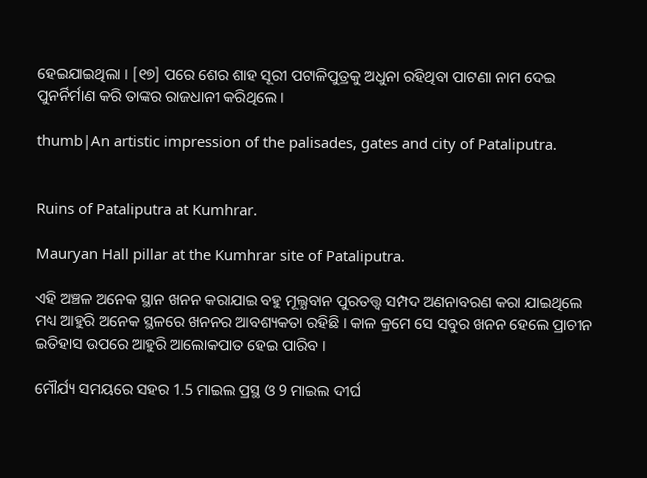ହେଇଯାଇଥିଲା । [୧୭] ପରେ ଶେର ଶାହ ସୂରୀ ପଟାଳିପୁତ୍ରକୁ ଅଧୁନା ରହିଥିବା ପାଟଣା ନାମ ଦେଇ ପୁନର୍ନିର୍ମାଣ କରି ତାଙ୍କର ରାଜଧାନୀ କରିଥିଲେ ।

thumb|An artistic impression of the palisades, gates and city of Pataliputra.


Ruins of Pataliputra at Kumhrar.

Mauryan Hall pillar at the Kumhrar site of Pataliputra.

ଏହି ଅଞ୍ଚଳ ଅନେକ ସ୍ଥାନ ଖନନ କରାଯାଇ ବହୁ ମୂଲ୍ଯବାନ ପୁରତତ୍ତ୍ୱ ସମ୍ପଦ ଅଣନାବରଣ କରା ଯାଇଥିଲେ ମଧ୍ୟ ଆହୁରି ଅନେକ ସ୍ଥଳରେ ଖନନର ଆବଶ୍ୟକତା ରହିଛି । କାଳ କ୍ରମେ ସେ ସବୁର ଖନନ ହେଲେ ପ୍ରାଚୀନ ଇତିହାସ ଉପରେ ଆହୁରି ଆଲୋକପାତ ହେଇ ପାରିବ ।

ମୌର୍ଯ୍ୟ ସମୟରେ ସହର 1.5 ମାଇଲ ପ୍ରସ୍ଥ ଓ 9 ମାଇଲ ଦୀର୍ଘ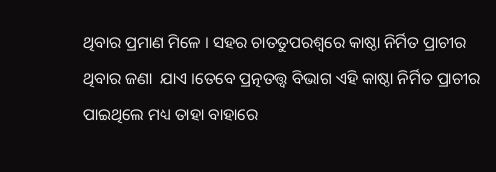ଥିବାର ପ୍ରମାଣ ମିଳେ । ସହର ଚାତତୁପରଶ୍ୱରେ କାଷ୍ଠା ନିର୍ମିତ ପ୍ରାଚୀର ଥିବାର ଜଣା  ଯାଏ ।ତେବେ ପ୍ରତ୍ନତତ୍ତ୍ୱ ବିଭାଗ ଏହି କାଷ୍ଠା ନିର୍ମିତ ପ୍ରାଚୀର ପାଇଥିଲେ ମଧ୍ୟ ତାହା ବାହାରେ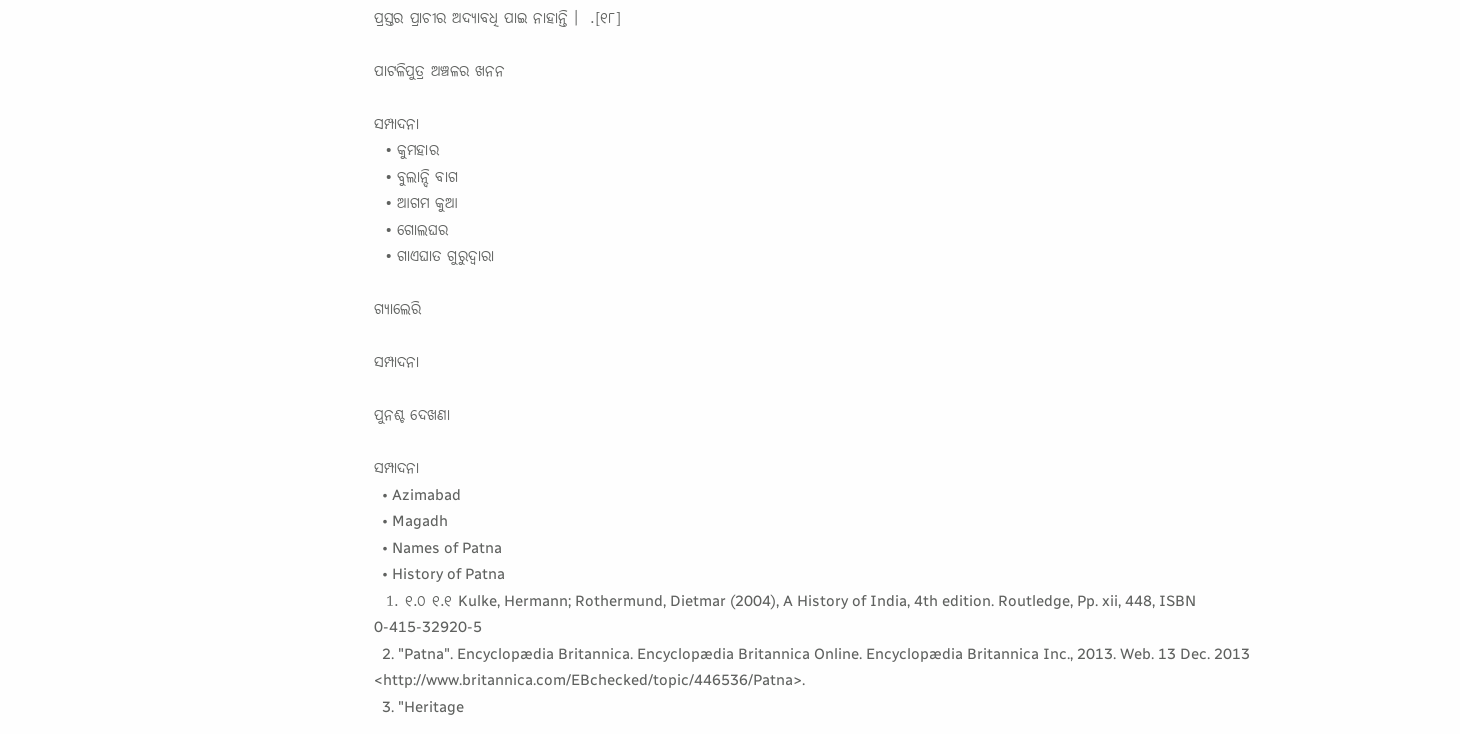ପ୍ରସ୍ତର ପ୍ରାଚୀର ଅଦ୍ୟାବଧି ପାଇ ନାହାନ୍ତି ।  .[୧୮]

ପାଟଳିପୁତ୍ର ଅଞ୍ଚଳର ଖନନ

ସମ୍ପାଦନା
  • କୁମହାର
  • ବୁଲାନ୍ଦି ବାଗ
  • ଆଗମ କୁଆ
  • ଗୋଲଘର
  • ଗାଏଘାତ ଗୁରୁଦ୍ୱାରା

ଗ୍ୟାଲେରି

ସମ୍ପାଦନା

ପୁନଶ୍ଚ ଦେଖଣା

ସମ୍ପାଦନା
  • Azimabad
  • Magadh
  • Names of Patna
  • History of Patna
  1. ୧.୦ ୧.୧ Kulke, Hermann; Rothermund, Dietmar (2004), A History of India, 4th edition. Routledge, Pp. xii, 448, ISBN 0-415-32920-5
  2. "Patna". Encyclopædia Britannica. Encyclopædia Britannica Online. Encyclopædia Britannica Inc., 2013. Web. 13 Dec. 2013 <http://www.britannica.com/EBchecked/topic/446536/Patna>.
  3. "Heritage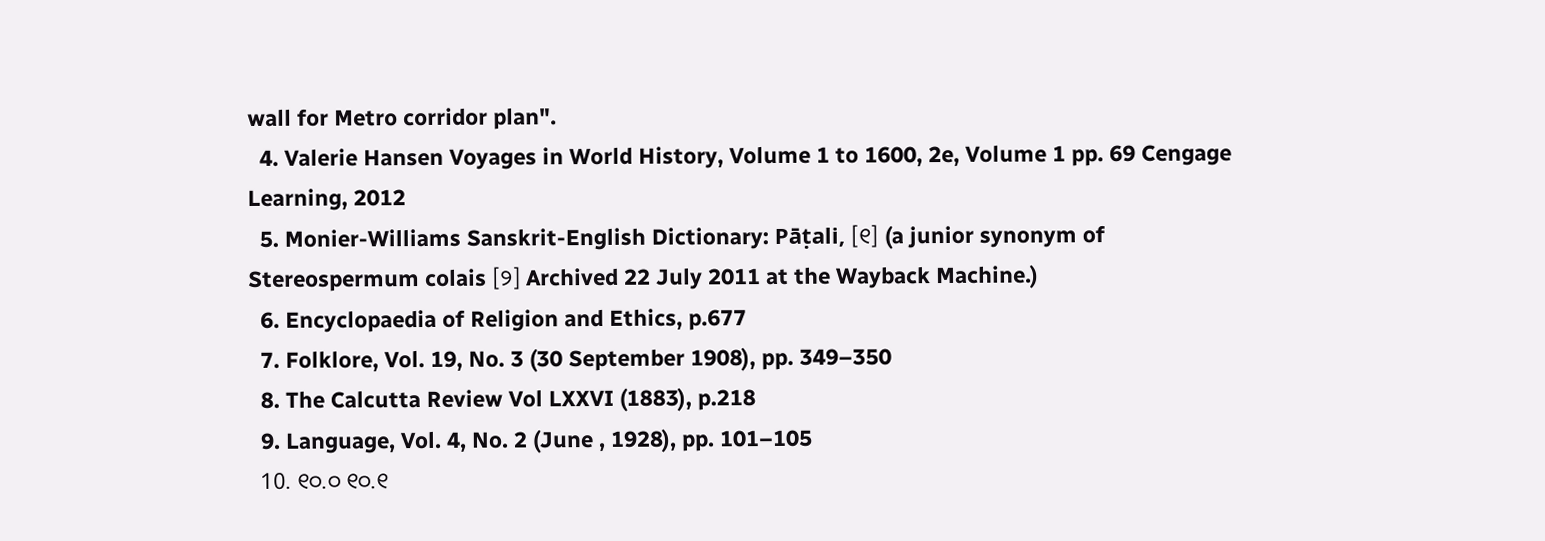wall for Metro corridor plan".
  4. Valerie Hansen Voyages in World History, Volume 1 to 1600, 2e, Volume 1 pp. 69 Cengage Learning, 2012
  5. Monier-Williams Sanskrit-English Dictionary: Pāṭali, [୧] (a junior synonym of Stereospermum colais [୨] Archived 22 July 2011 at the Wayback Machine.)
  6. Encyclopaedia of Religion and Ethics, p.677
  7. Folklore, Vol. 19, No. 3 (30 September 1908), pp. 349–350
  8. The Calcutta Review Vol LXXVI (1883), p.218
  9. Language, Vol. 4, No. 2 (June , 1928), pp. 101–105
  10. ୧୦.୦ ୧୦.୧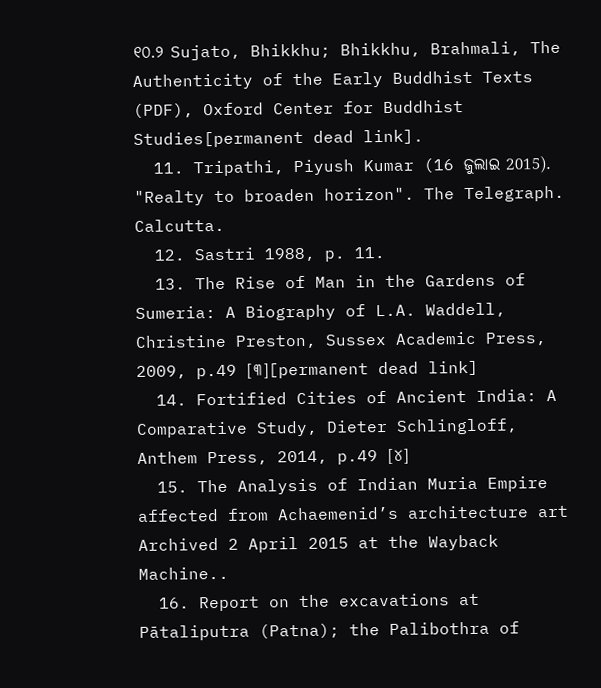୧୦.୨ Sujato, Bhikkhu; Bhikkhu, Brahmali, The Authenticity of the Early Buddhist Texts (PDF), Oxford Center for Buddhist Studies[permanent dead link].
  11. Tripathi, Piyush Kumar (16 ଜୁଲାଇ 2015). "Realty to broaden horizon". The Telegraph. Calcutta.
  12. Sastri 1988, p. 11.
  13. The Rise of Man in the Gardens of Sumeria: A Biography of L.A. Waddell, Christine Preston, Sussex Academic Press, 2009, p.49 [୩][permanent dead link]
  14. Fortified Cities of Ancient India: A Comparative Study, Dieter Schlingloff, Anthem Press, 2014, p.49 [୪]
  15. The Analysis of Indian Muria Empire affected from Achaemenid’s architecture art Archived 2 April 2015 at the Wayback Machine..
  16. Report on the excavations at Pātaliputra (Patna); the Palibothra of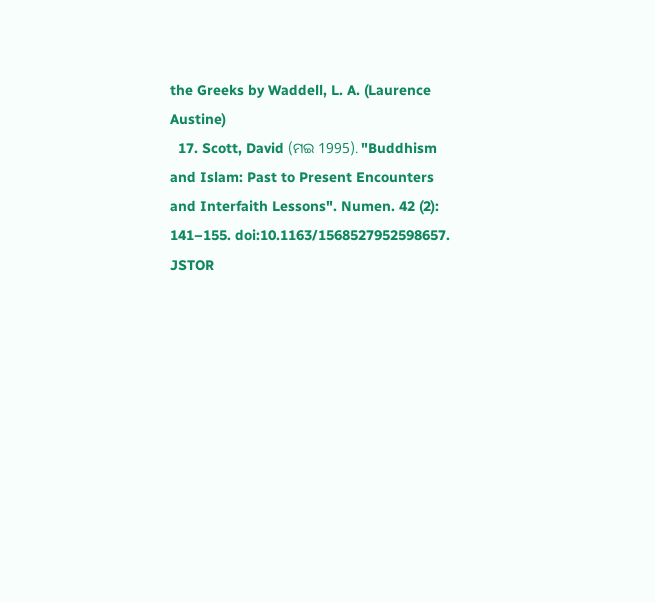the Greeks by Waddell, L. A. (Laurence Austine)
  17. Scott, David (ମଇ 1995). "Buddhism and Islam: Past to Present Encounters and Interfaith Lessons". Numen. 42 (2): 141–155. doi:10.1163/1568527952598657. JSTOR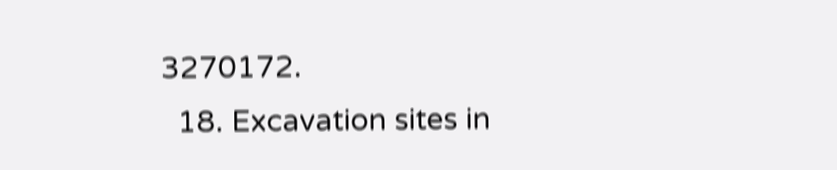3270172.
  18. Excavation sites in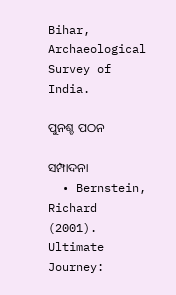Bihar, Archaeological Survey of India.

ପୁନଶ୍ଚ ପଠନ

ସମ୍ପାଦନା
  • Bernstein, Richard (2001). Ultimate Journey: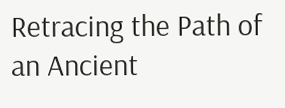Retracing the Path of an Ancient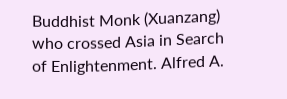Buddhist Monk (Xuanzang) who crossed Asia in Search of Enlightenment. Alfred A.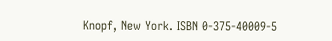Knopf, New York. ISBN 0-375-40009-5